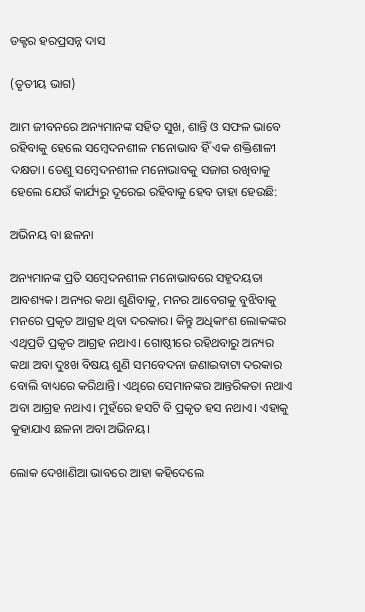ଡକ୍ଟର ହରପ୍ରସନ୍ନ ଦାସ

(ତୃତୀୟ ଭାଗ)

ଆମ ଜୀବନରେ ଅନ୍ୟମାନଙ୍କ ସହିତ ସୁଖ, ଶାନ୍ତି ଓ ସଫଳ ଭାବେ ରହିବାକୁ ହେଲେ ସମ୍ବେଦନଶୀଳ ମନୋଭାବ ହିଁ ଏକ ଶକ୍ତିଶାଳୀ ଦକ୍ଷତା। ତେଣୁ ସମ୍ବେଦନଶୀଳ ମନୋଭାବକୁ ସଜାଗ ରଖିବାକୁ ହେଲେ ଯେଉଁ କାର୍ଯ୍ୟରୁ ଦୂରେଇ ରହିବାକୁ ହେବ ତାହା ହେଉଛି:

ଅଭିନୟ ବା ଛଳନା

ଅନ୍ୟମାନଙ୍କ ପ୍ରତି ସମ୍ବେଦନଶୀଳ ମନୋଭାବରେ ସହୃଦୟତା ଆବଶ୍ୟକ। ଅନ୍ୟର କଥା ଶୁଣିବାକୁ, ମନର ଆବେଗକୁ ବୁଝିବାକୁ ମନରେ ପ୍ରକୃତ ଆଗ୍ରହ ଥିବା ଦରକାର। କିନ୍ତୁ ଅଧିକାଂଶ ଲୋକଙ୍କର ଏଥିପ୍ରତି ପ୍ରକୃତ ଆଗ୍ରହ ନଥାଏ। ଗୋଷ୍ଠୀରେ ରହିଥବାରୁ ଅନ୍ୟର କଥା ଅବା ଦୁଃଖ ବିଷୟ ଶୁଣି ସମବେଦନା ଜଣାଇବାଟା ଦରକାର ବୋଲି ବାଧ୍ୟରେ କରିଥାନ୍ତି। ଏଥିରେ ସେମାନଙ୍କର ଆନ୍ତରିକତା ନଥାଏ ଅବା ଆଗ୍ରହ ନଥାଏ। ମୁହଁରେ ହସଟି ବି ପ୍ରକୃତ ହସ ନଥାଏ। ଏହାକୁ କୁହାଯାଏ ଛଳନା ଅବା ଅଭିନୟ।

ଲୋକ ଦେଖାଣିଆ ଭାବରେ ଆହା କହିଦେଲେ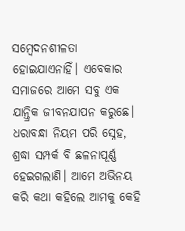ସମ୍ବେଦନଶୀଳତା ହୋଇଯାଏନାହିଁ। ଏବେକାର ସମାଜରେ ଆମେ ସବୁ ଏକ ଯାନ୍ତ୍ରିକ ଜୀବନଯାପନ କରୁଛେ। ଧରାବନ୍ଧା ନିୟମ ପରି ସ୍ନେହ, ଶ୍ରଦ୍ଧା ସମ୍ପର୍କ ବି ଛଳନାପୂର୍ଣ୍ଣ ହେଇଗଲାଣି। ଆମେ ଅଭିନୟ କରି କଥା କହିଲେ ଆମକୁ କେହି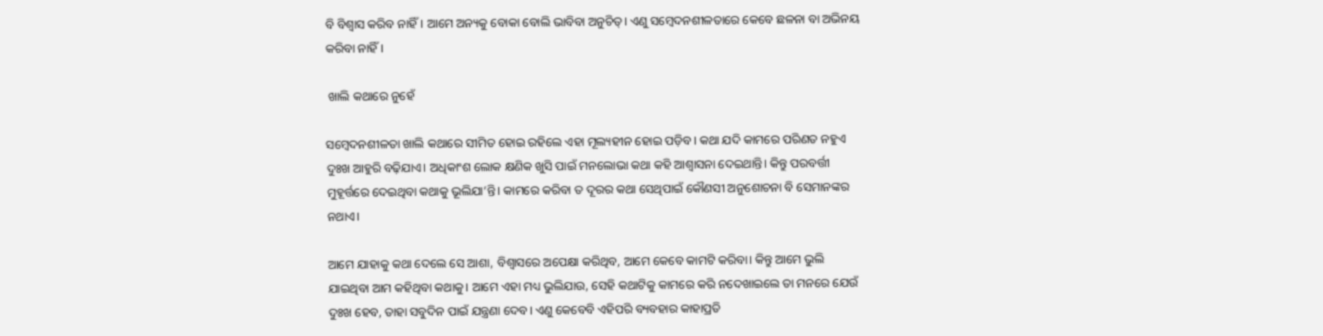ବି ବିଶ୍ୱାସ କରିବ ନାହିଁ। ଆମେ ଅନ୍ୟକୁ ବୋକା ବୋଲି ଭାବିବା ଅନୁଚିତ୍। ଏଣୁ ସମ୍ବେଦନଶୀଳତାରେ କେବେ ଛଳନା ବା ଅଭିନୟ କରିବା ନାହିଁ।

 ଖାଲି କଥାରେ ନୁହେଁ

ସମ୍ବେଦନଶୀଳତା ଖାଲି କଥାରେ ସୀମିତ ହୋଇ ରହିଲେ ଏହା ମୂଲ୍ୟହୀନ ହୋଇ ପଡ଼ିବ। କଥା ଯଦି କାମରେ ପରିଣତ ନହୁଏ ଦୁଃଖ ଆହୁରି ବଢ଼ିଯାଏ। ଅଧିକାଂଶ ଲୋକ କ୍ଷଣିକ ଖୁସି ପାଇଁ ମନଲୋଭା କଥା କହି ଆଶ୍ୱାସନା ଦେଇଥାନ୍ତି। କିନ୍ତୁ ପରବର୍ତ୍ତୀ ମୁହୂର୍ତ୍ତରେ ଦେଇଥିବା କଥାକୁ ଭୂଲିଯା’ନ୍ତି। କାମରେ କରିବା ତ ଦୂରର କଥା ସେଥିପାଇଁ କୌଣସୀ ଅନୁଶୋଚନା ବି ସେମାନଙ୍କର ନଥାଏ।

ଆମେ ଯାହାକୁ କଥା ଦେଲେ ସେ ଆଶା, ବିଶ୍ୱାସରେ ଅପେକ୍ଷା କରିଥିବ, ଆମେ କେବେ କାମଟି କରିବା। କିନ୍ତୁ ଆମେ ଭୁଲି ଯାଇଥିବା ଆମ କହିଥିବା କଥାକୁ। ଆମେ ଏହା ମଧ୍ୟ ଭୁଲିଯାଉ, ସେହି କଥାଟିକୁ କାମରେ କରି ନଦେଖାଇଲେ ତା ମନରେ ଯେଉଁ ଦୁଃଖ ହେବ, ତାହା ସବୁଦିନ ପାଇଁ ଯନ୍ତ୍ରଣା ଦେବ। ଏଣୁ କେବେବି ଏହିପରି ବ୍ୟବହାର କାହାପ୍ରତି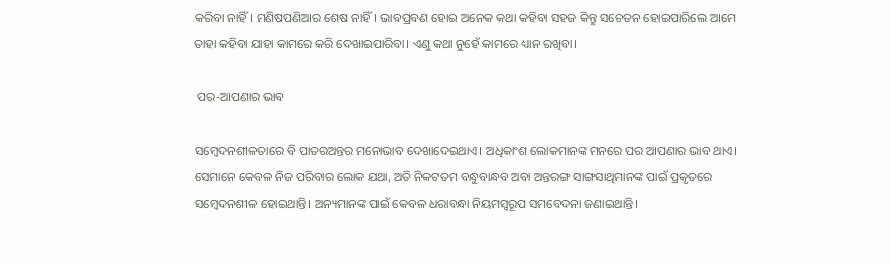କରିବା ନାହିଁ। ମଣିଷପଣିଆର ଶେଷ ନାହିଁ। ଭାବପ୍ରବଣ ହୋଇ ଅନେକ କଥା କହିବା ସହଜ କିନ୍ତୁ ସଚେତନ ହୋଇପାରିଲେ ଆମେ ତାହା କହିବା ଯାହା କାମରେ କରି ଦେଖାଇପାରିବା। ଏଣୁ କଥା ନୁହେଁ କାମରେ ଧ୍ୟାନ ରଖିବା।

 ପର-ଆପଣାର ଭାବ

ସମ୍ବେଦନଶୀଳତାରେ ବି ପାତରଅନ୍ତର ମନୋଭାବ ଦେଖାଦେଇଥାଏ। ଅଧିକାଂଶ ଲୋକମାନଙ୍କ ମନରେ ପର ଆପଣାର ଭାବ ଥାଏ। ସେମାନେ କେବଳ ନିଜ ପରିବାର ଲୋକ ଯଥା, ଅତି ନିକଟତମ ବନ୍ଧୁବାନ୍ଧବ ଅବା ଅନ୍ତରଙ୍ଗ ସାଙ୍ଗସାଥିମାନଙ୍କ ପାଇଁ ପ୍ରକୃତରେ ସମ୍ବେଦନଶୀଳ ହୋଇଥାନ୍ତି। ଅନ୍ୟମାନଙ୍କ ପାଇଁ କେବଳ ଧରାବନ୍ଧା ନିୟମସ୍ୱରୂପ ସମବେଦନା ଜଣାଇଥାନ୍ତି।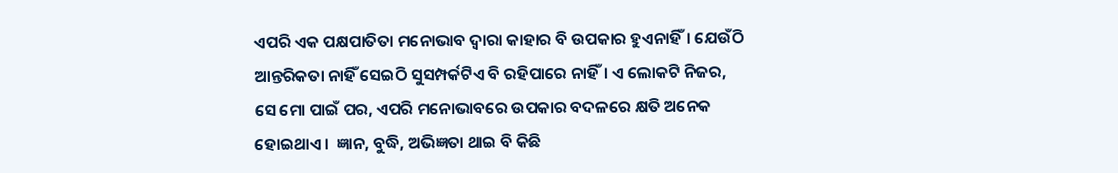ଏପରି ଏକ ପକ୍ଷପାତିତା ମନୋଭାବ ଦ୍ୱାରା କାହାର ବି ଉପକାର ହୁଏନାହିଁ। ଯେଉଁଠି ଆନ୍ତରିକତା ନାହିଁ ସେଇଠି ସୁସମ୍ପର୍କଟିଏ ବି ରହିପାରେ ନାହିଁ। ଏ ଲୋକଟି ନିଜର, ସେ ମୋ ପାଇଁ ପର, ଏପରି ମନୋଭାବରେ ଉପକାର ବଦଳରେ କ୍ଷତି ଅନେକ ହୋଇଥାଏ।  ଜ୍ଞାନ, ବୁଦ୍ଧି, ଅଭିଜ୍ଞତା ଥାଇ ବି କିଛି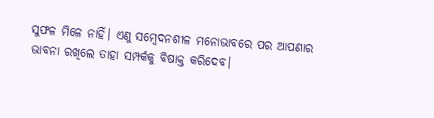ସୁଫଳ ମିଳେ ନାହିଁ। ଏଣୁ ସମ୍ବେଦନଶୀଳ ମନୋଭାବରେ ପର ଆପଣାର ଭାବନା ରଖିଲେ ତାହା ସମ୍ପର୍କକୁ ବିଷାକ୍ତ କରିଦେବ।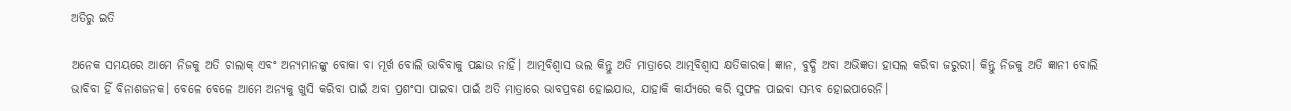ଅତିରୁ ଇତି

ଅନେକ ସମୟରେ ଆମେ ନିଜକୁ ଅତି ଚାଲାକ୍ ଏବଂ ଅନ୍ୟମାନଙ୍କୁ ବୋକା ବା ମୂର୍ଖ ବୋଲି ଭାବିବାକୁ ପଛାଉ ନାହିଁ। ଆତ୍ମବିଶ୍ୱାସ ଭଲ କିନ୍ତୁ ଅତି ମାତ୍ରାରେ ଆତ୍ମବିଶ୍ୱାସ କ୍ଷତିକାରକ। ଜ୍ଞାନ, ବୁଦ୍ଧି ଅବା ଅଭିଜ୍ଞତା ହାସଲ କରିବା ଜରୁରୀ। କିନ୍ତୁ ନିଜକୁ ଅତି ଜ୍ଞାନୀ ବୋଲି ଭାବିବା ହିଁ ବିନାଶଜନକ। ବେଳେ ବେଳେ ଆମେ ଅନ୍ୟକୁ ଖୁସି କରିବା ପାଇଁ ଅବା ପ୍ରଶଂସା ପାଇବା ପାଇଁ ଅତି ମାତ୍ରାରେ ଭାବପ୍ରବଣ ହୋଇଯାଉ, ଯାହାକି କାର୍ଯ୍ୟରେ କରି ସୁଫଳ ପାଇବା ସମ୍ଭବ ହୋଇପାରେନି।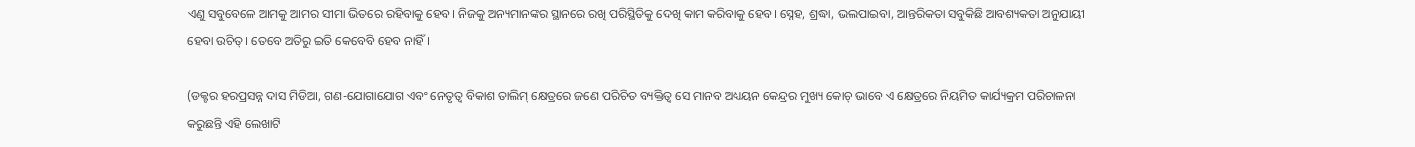ଏଣୁ ସବୁବେଳେ ଆମକୁ ଆମର ସୀମା ଭିତରେ ରହିବାକୁ ହେବ। ନିଜକୁ ଅନ୍ୟମାନଙ୍କର ସ୍ଥାନରେ ରଖି ପରିସ୍ଥିତିକୁ ଦେଖି କାମ କରିବାକୁ ହେବ। ସ୍ନେହ, ଶ୍ରଦ୍ଧା, ଭଲପାଇବା, ଆନ୍ତରିକତା ସବୁକିଛି ଆବଶ୍ୟକତା ଅନୁଯାୟୀ ହେବା ଉଚିତ୍। ତେବେ ଅତିରୁ ଇତି କେବେବି ହେବ ନାହିଁ।

(ଡକ୍ଟର ହରପ୍ରସନ୍ନ ଦାସ ମିଡିଆ, ଗଣ-ଯୋଗାଯୋଗ ଏବଂ ନେତୃତ୍ୱ ବିକାଶ ତାଲିମ୍‌ କ୍ଷେତ୍ରରେ ଜଣେ ପରିଚିତ ବ୍ୟକ୍ତିତ୍ୱ ସେ ମାନବ ଅଧ୍ୟୟନ କେନ୍ଦ୍ରର ମୁଖ୍ୟ କୋଚ୍‌ ଭାବେ ଏ କ୍ଷେତ୍ରରେ ନିୟମିତ କାର୍ଯ୍ୟକ୍ରମ ପରିଚାଳନା କରୁଛନ୍ତି ଏହି ଲେଖାଟି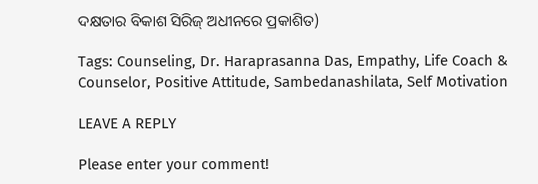ଦକ୍ଷତାର ବିକାଶ ସିରିଜ୍‍ ଅଧୀନରେ ପ୍ରକାଶିତ)

Tags: Counseling, Dr. Haraprasanna Das, Empathy, Life Coach & Counselor, Positive Attitude, Sambedanashilata, Self Motivation

LEAVE A REPLY

Please enter your comment!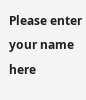Please enter your name here